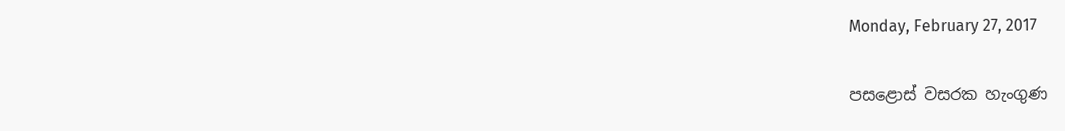Monday, February 27, 2017

පසළොස් වසරක හැංගුණ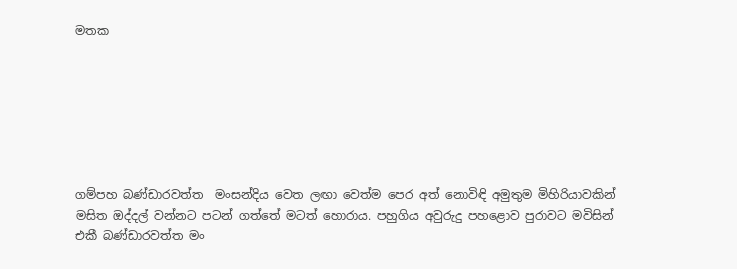මතක







ගම්පහ බණ්ඩාරවත්ත  ම‍ංසන්දිය වෙත ලඟා වෙත්ම පෙර අත් නොවිඳි අමුතුම මිහිරියාවකින් මසිත ඔද්දල් වන්නට පටන් ගත්තේ මටත් හොරාය. පහුගිය අවුරුදු පහළොව පුරාවට මවිසින් එකී බණ්ඩාරවත්ත මං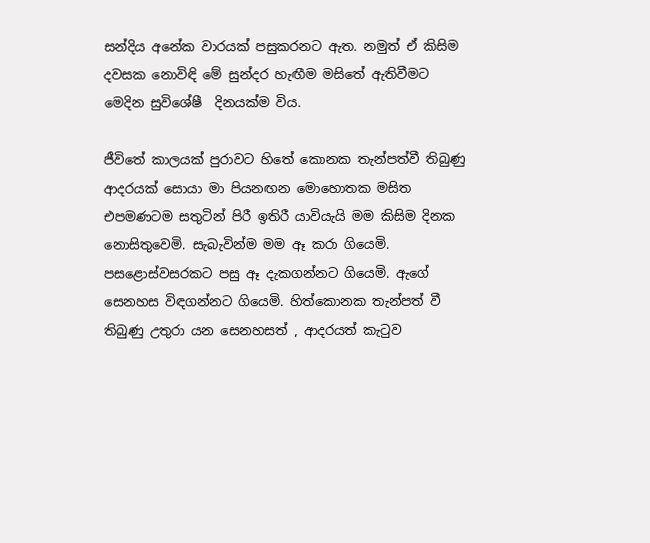සන්දිය අනේක වාරයක් පසුකරනට ඇත. නමුත් ඒ කිසිම දවසක නොවිඳි මේ සුන්දර හැඟීම මසිතේ ඇතිවීමට මෙදින සුවිශේෂී  දිනයක්ම විය.

ජීවිතේ කාලයක් පුරාවට හිතේ කොනක තැන්පත්වී තිබුණු ආදරයක් සොයා මා පියනඟන මොහොතක මසිත එපමණටම සතුටින් පිරී ඉතිරී යාවියැයි මම කිසිම දිනක නොසිතුවෙමි. සැබැවින්ම මම ඈ කරා ගියෙමි. පසළොස්වසරකට පසු ඈ දැකගන්නට ගියෙමි. ඇගේ සෙනහස විඳගන්නට ගියෙමි. හිත්කොනක තැන්පත් වී තිබුණු උතුරා යන සෙනහසත් , ආදරයත් කැටුව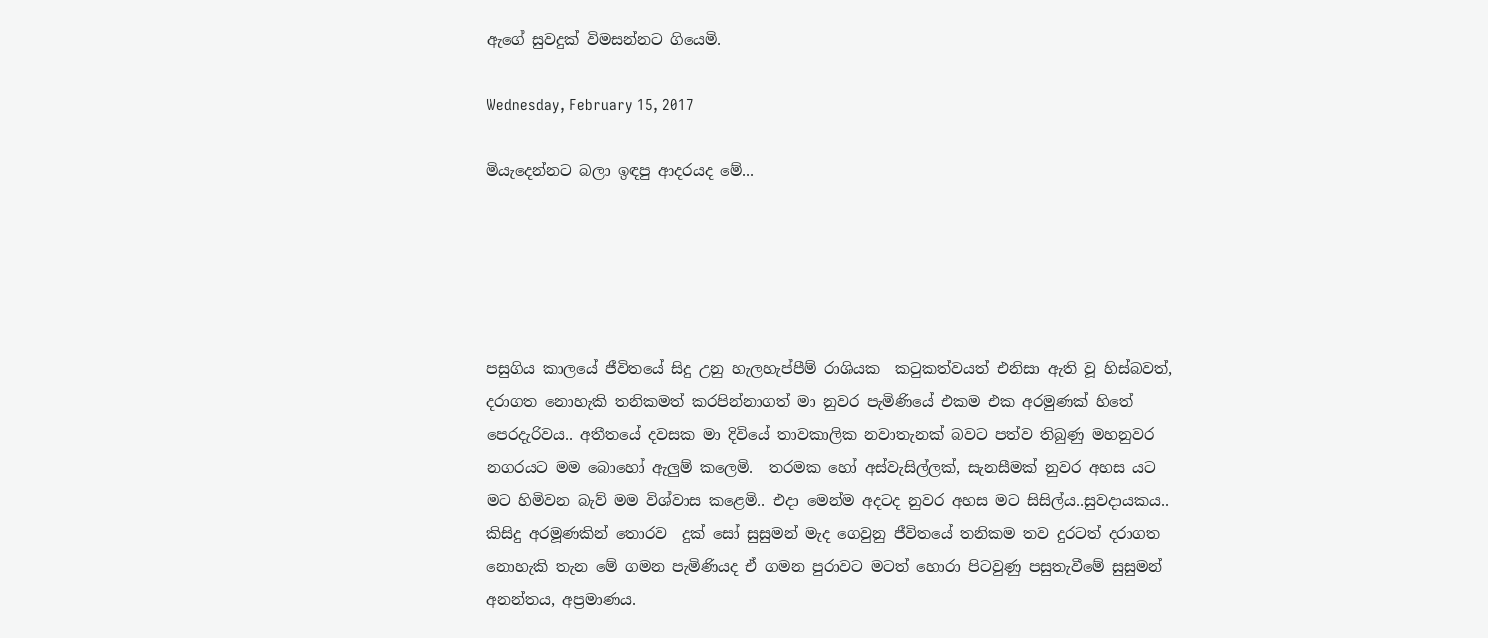ඇගේ සුවදුක් විමසන්නට ගියෙමි.

Wednesday, February 15, 2017

මියැදෙන්නට බලා ඉඳපු ආදරයද මේ...





පසුගිය කාලයේ ජීවිතයේ සිදු උනු හැලහැප්පීම් රාශියක  කටුකත්වයත් එනිසා ඇති වූ හිස්බවත්, දරාගත නොහැකි තනිකමත් කරපින්නාගත් මා නුවර පැමිණියේ එකම එක අරමුණක් හිතේ පෙරදැරිවය.. අතීතයේ දවසක මා දිවියේ තාවකාලික නවාතැනක් බවට පත්ව තිබුණු මහනුවර නගරයට මම බොහෝ ඇලුම් කලෙමි.  තරමක හෝ අස්වැසිල්ලක්, සැනසීමක් නුවර අහස යට මට හිමිවන බැව් මම විශ්වාස කළෙමි.. එදා මෙන්ම අදටද නුවර අහස මට සිසිල්ය..සුවදායකය.. කිසිදු අරමූණකින් තොරව  දුක් සෝ සුසුමන් මැද ගෙවුනු ජීවිතයේ තනිකම තව දුරටත් දරාගත නොහැකි තැන මේ ගමන පැමිණියද ඒ ගමන පුරාවට මටත් හොරා පිටවුණු පසුතැවීමේ සුසුමන් අනන්තය, අප්‍රමාණය.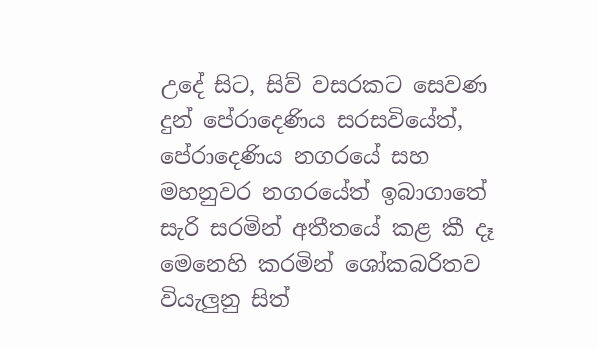උදේ සිට, සිව් වසරකට සෙවණ දුන් පේරාදෙණිය සරසවියේත්, පේරාදෙණිය නගරයේ සහ මහනුවර නගරයේත් ඉබාගාතේ සැරි සරමින් අතීතයේ කළ කී දෑ  මෙනෙහි කරමින් ශෝකබරිතව වියැලුනු සිත්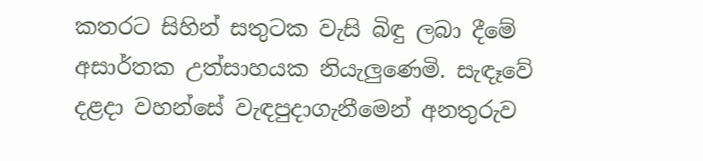කතරට සිහින් සතුටක වැසි බිඳු ලබා දීමේ අසාර්තක උත්සාහයක නියැලුණෙමි. සැඳෑවේ දළදා වහන්සේ වැඳපුදාගැනීමෙන් අනතුරුව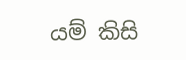යම් කිසි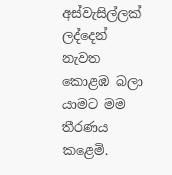අස්වැසිල්ලක් ලද්දෙන් නැවත කොළඹ බලා යාමට මම තීරණය කළෙමි.